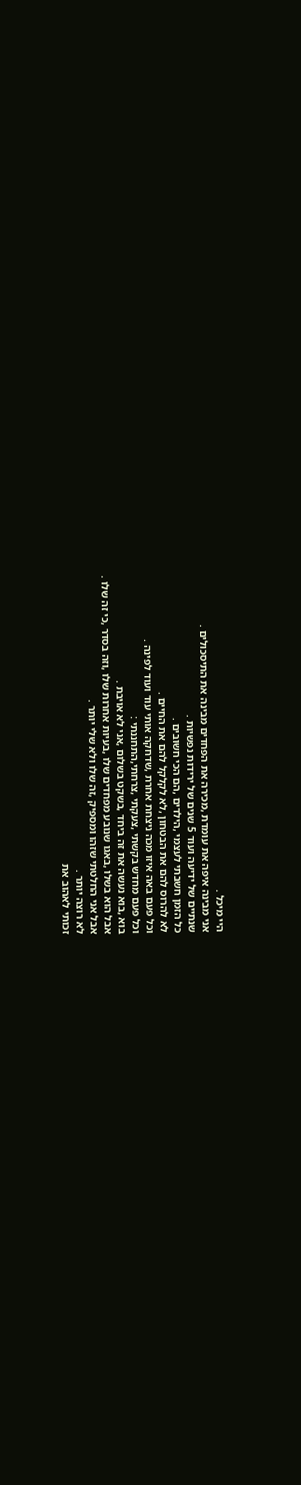היי מיכל .
אני מבינה איפה את עומדת ,מכירה את הפחדים מבינה את התיסכולים .
שנתיים של ידיעה ועוד 5 שנים של ירידות נפשיות .
כל הזמן חשבתי לעצמי ,הילדים ,הם הכי חשובים .
לא להרוס להם את הבטחון ,לא לקלקל להם את החיים .
וכל פעם באה איזו מכה ניצחת אחרת ,שדחקה אותי עוד ועוד לפינה .
וכל פעם מחדש בקשתי ,צעקתי ,צרחתי,התחננתי :
בוא ,בוא נעשה את זה ביחד ,בשקט בשלום ,אני לא אויבת .
אבל הוא בשלו ,באגו שנובע מפחדים שלו ,בעיות אחרות שלו ,וזה בסדר ,כי זה שלו .
אבל אני החלטתי שזהו ומספיק ,זה שלו ולא שלי יותר .
לא רוצה יותר .
זכותי לאהוב את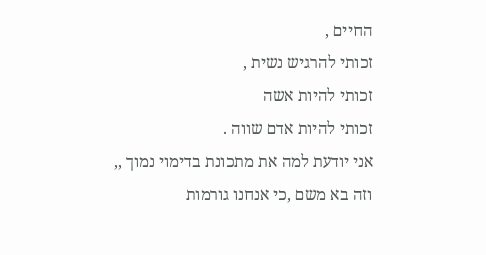החיים ,
זכותי להרגיש נשית ,
זכותי להיות אשה
זכותי להיות אדם שווה .
אני יודעת למה את מתכונת בדימוי נמוך ,,
וזה בא משם ,כי אנחנו גורמות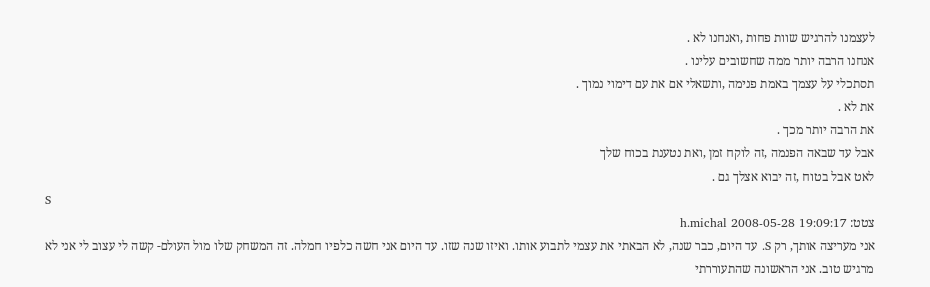לעצמנו להרגיש שוות פחות ,ואנחנו לא .
אנחנו הרבה יותר ממה שחשובים עלינו .
תסתכלי על עצמך באמת פנימה ,ותשאלי אם את עם דימוי נמוך .
את לא .
את הרבה יותר מכך .
אבל עד שבאה הפנמה ,זה לוקח זמן ,ואת נטענת בכוח שלך
לאט אבל בטוח ,זה יבוא אצלך גם .
S
צטט: h.michal 2008-05-28 19:09:17
אני מעריצה אותך, רק S. עד היום, כבר שנה, לא הבאתי את עצמי לתבוע אותו. ואיזו שנה שזו. עד היום אני חשה כלפיו חמלה. זה המשחק שלו מול העולם- קשה לי עצוב לי אני לא מרגיש טוב. אני הראשונה שהתעוררתי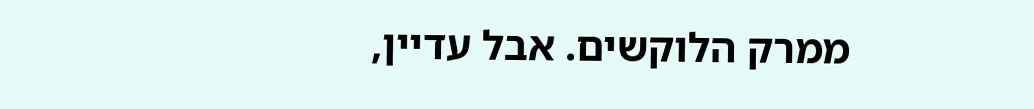ממרק הלוקשים. אבל עדיין,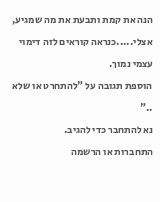הנה את קמת ותבעת את מה שמגיע, אצלי.....כנראה קוראים לזה דימוי עצמי נמוך.
הוספת תגובה על "להתחרט או שלא .."
נא להתחבר כדי להגיב.
התחברות או הרשמה